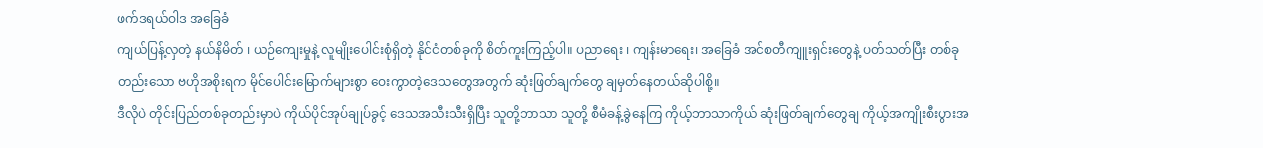ဖက်ဒရယ်ဝါဒ အခြေခံ
ကျယ်ပြန့်လှတဲ့ နယ်နိမိတ် ၊ ယဉ်ကျေးမှုနဲ့ လူမျိုးပေါင်းစုံရှိတဲ့ နိုင်ငံတစ်ခုကို စိတ်ကူးကြည့်ပါ။ ပညာရေး ၊ ကျန်းမာရေး၊ အခြေခံ အင်စတီကျူးရှင်းတွေနဲ့ ပတ်သတ်ပြီး တစ်ခုတည်းသော ဗဟိုအစိုးရက မိုင်ပေါင်းမြောက်များစွာ ဝေးကွာတဲ့ဒေသတွေအတွက် ဆုံးဖြတ်ချက်တွေ ချမှတ်နေတယ်ဆိုပါစို့။
ဒီလိုပဲ တိုင်းပြည်တစ်ခုတည်းမှာပဲ ကိုယ်ပိုင်အုပ်ချုပ်ခွင့် ဒေသအသီးသီးရှိပြီး သူတို့ဘာသာ သူတို့ စီမံခန့်ခွဲနေကြ ကိုယ့်ဘာသာကိုယ် ဆုံးဖြတ်ချက်တွေချ ကိုယ့်အကျိုးစီးပွားအ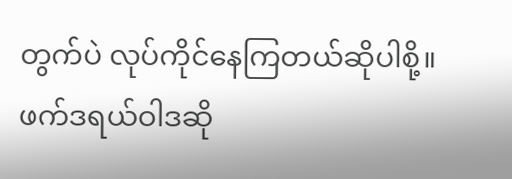တွက်ပဲ လုပ်ကိုင်နေကြတယ်ဆိုပါစို့။
ဖက်ဒရယ်ဝါဒဆို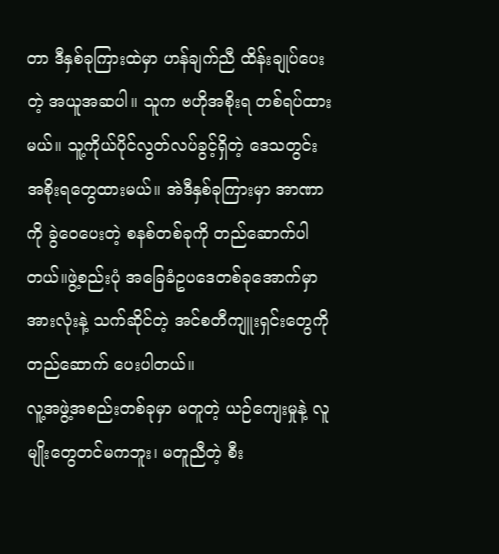တာ ဒီနှစ်ခုကြားထဲမှာ ဟန်ချက်ညီ ထိန်းချုပ်ပေးတဲ့ အယူအဆပါ။ သူက ဗဟိုအစိုးရ တစ်ရပ်ထားမယ်။ သူ့ကိုယ်ပိုင်လွတ်လပ်ခွင့်ရှိတဲ့ ဒေသတွင်း အစိုးရတွေထားမယ်။ အဲဒီနှစ်ခုကြားမှာ အာဏာကို ခွဲဝေပေးတဲ့ စနစ်တစ်ခုကို တည်ဆောက်ပါတယ်။ဖွဲ့စည်းပုံ အခြေခံဥပဒေတစ်ခုအောက်မှာ အားလုံးနဲ့ သက်ဆိုင်တဲ့ အင်စတီကျူးရှင်းတွေကို တည်ဆောက် ပေးပါတယ်။
လူ့အဖွဲ့အစည်းတစ်ခုမှာ မတူတဲ့ ယဉ်ကျေးမှုနဲ့ လူမျိုးတွေတင်မကဘူး၊ မတူညီတဲ့ စီး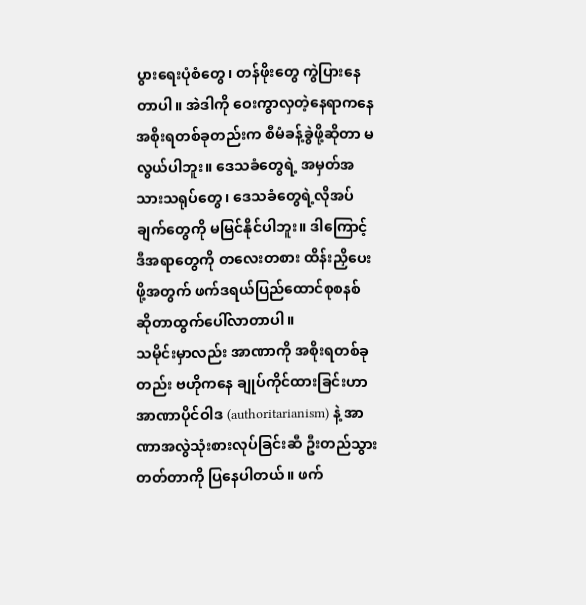ပွားရေးပုံစံတွေ၊ တန်ဖိုးတွေ ကွဲပြားနေတာပါ။ အဲဒါကို ဝေးကွာလှတဲ့နေရာကနေ အစိုးရတစ်ခုတည်းက စီမံခန့်ခွဲဖို့ဆိုတာ မလွယ်ပါဘူး။ ဒေသခံတွေရဲ့ အမှတ်အသားသရုပ်တွေ၊ ဒေသခံတွေရဲ့လိုအပ်ချက်တွေကို မမြင်နိုင်ပါဘူး။ ဒါကြောင့် ဒီအရာတွေကို တလေးတစား ထိန်းညှိပေးဖို့အတွက် ဖက်ဒရယ်ပြည်ထောင်စုစနစ် ဆိုတာထွက်ပေါ်လာတာပါ။
သမိုင်းမှာလည်း အာဏာကို အစိုးရတစ်ခုတည်း ဗဟိုကနေ ချုပ်ကိုင်ထားခြင်းဟာ အာဏာပိုင်ဝါဒ (authoritarianism) နဲ့ အာဏာအလွဲသုံးစားလုပ်ခြင်းဆီ ဦးတည်သွားတတ်တာကို ပြနေပါတယ်။ ဖက်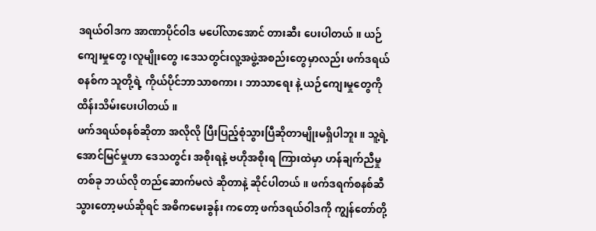ဒရယ်ဝါဒက အာဏာပိုင်ဝါဒ မပေါ်လာအောင် တားဆီး ပေးပါတယ်။ ယဉ်ကျေးမှုတွေ ၊လူမျိုးတွေ၊ဒေသတွင်းလူ့အဖွဲ့အစည်းတွေမှာလည်း ဖက်ဒရယ်စနစ်က သူတို့ရဲ့ ကိုယ်ပိုင်ဘာသာစကား ၊ ဘာသာရေး နဲ့ ယဉ်ကျေးမှုတွေကို ထိန်းသိမ်းပေးပါတယ်။
ဖက်ဒရယ်စနစ်ဆိုတာ အလိုလို ပြီးပြည့်စုံသွားပြီဆိုတာမျိုးမရှိပါဘူး။ သူ့ရဲ့ အောင်မြင်မှုဟာ ဒေသတွင်း အစိုးရနဲ့ ဗဟိုအစိုးရ ကြားထဲမှာ ဟန်ချက်ညီမှုတစ်ခု ဘယ်လို တည်ဆောက်မလဲ ဆိုတာနဲ့ ဆိုင်ပါတယ်။ ဖက်ဒရက်စနစ်ဆီသွားတော့မယ်ဆိုရင် အဓိကမေးခွန်း ကတော့ ဖက်ဒရယ်ဝါဒကို ကျွန်တော်တို့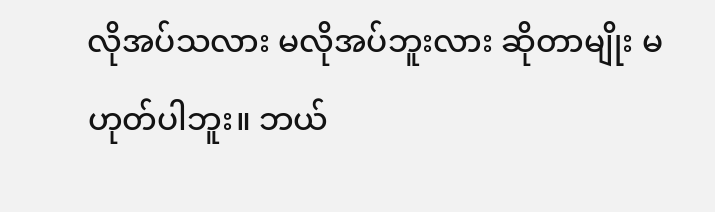လိုအပ်သလား မလိုအပ်ဘူးလား ဆိုတာမျိုး မဟုတ်ပါဘူး။ ဘယ်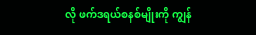လို ဖက်ဒရယ်စနစ်မျိုးကို ကျွန်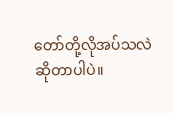တော်တို့လိုအပ်သလဲဆိုတာပါပဲ။